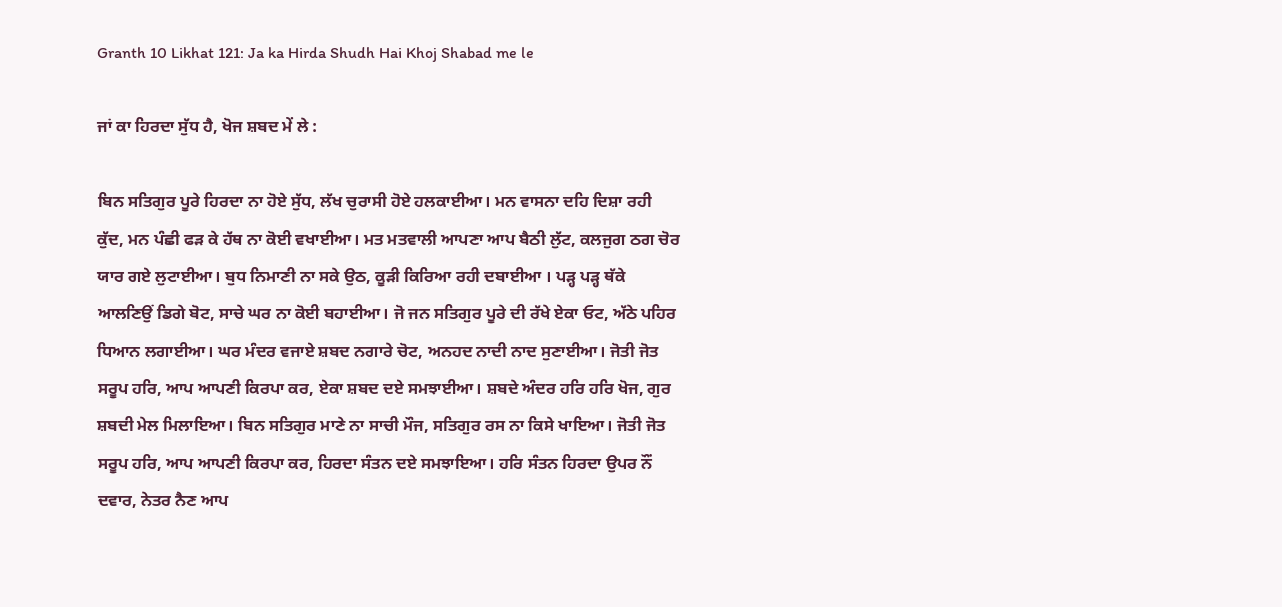Granth 10 Likhat 121: Ja ka Hirda Shudh Hai Khoj Shabad me le

ਜਾਂ ਕਾ ਹਿਰਦਾ ਸੁੱਧ ਹੈ, ਖੋਜ ਸ਼ਬਦ ਮੇਂ ਲੇ :

ਬਿਨ ਸਤਿਗੁਰ ਪੂਰੇ ਹਿਰਦਾ ਨਾ ਹੋਏ ਸੁੱਧ, ਲੱਖ ਚੁਰਾਸੀ ਹੋਏ ਹਲਕਾਈਆ। ਮਨ ਵਾਸਨਾ ਦਹਿ ਦਿਸ਼ਾ ਰਹੀ ਕੁੱਦ, ਮਨ ਪੰਛੀ ਫੜ ਕੇ ਹੱਥ ਨਾ ਕੋਈ ਵਖਾਈਆ। ਮਤ ਮਤਵਾਲੀ ਆਪਣਾ ਆਪ ਬੈਠੀ ਲੁੱਟ, ਕਲਜੁਗ ਠਗ ਚੋਰ ਯਾਰ ਗਏ ਲੁਟਾਈਆ। ਬੁਧ ਨਿਮਾਣੀ ਨਾ ਸਕੇ ਉਠ, ਕੂੜੀ ਕਿਰਿਆ ਰਹੀ ਦਬਾਈਆ । ਪੜ੍ਹ ਪੜ੍ਹ ਥੱਕੇ ਆਲਣਿਉਂ ਡਿਗੇ ਬੋਟ, ਸਾਚੇ ਘਰ ਨਾ ਕੋਈ ਬਹਾਈਆ। ਜੋ ਜਨ ਸਤਿਗੁਰ ਪੂਰੇ ਦੀ ਰੱਖੇ ਏਕਾ ਓਟ, ਅੱਠੇ ਪਹਿਰ ਧਿਆਨ ਲਗਾਈਆ। ਘਰ ਮੰਦਰ ਵਜਾਏ ਸ਼ਬਦ ਨਗਾਰੇ ਚੋਟ, ਅਨਹਦ ਨਾਦੀ ਨਾਦ ਸੁਣਾਈਆ। ਜੋਤੀ ਜੋਤ ਸਰੂਪ ਹਰਿ, ਆਪ ਆਪਣੀ ਕਿਰਪਾ ਕਰ, ਏਕਾ ਸ਼ਬਦ ਦਏ ਸਮਝਾਈਆ। ਸ਼ਬਦੇ ਅੰਦਰ ਹਰਿ ਹਰਿ ਖੋਜ, ਗੁਰ ਸ਼ਬਦੀ ਮੇਲ ਮਿਲਾਇਆ। ਬਿਨ ਸਤਿਗੁਰ ਮਾਣੇ ਨਾ ਸਾਚੀ ਮੌਜ, ਸਤਿਗੁਰ ਰਸ ਨਾ ਕਿਸੇ ਖਾਇਆ। ਜੋਤੀ ਜੋਤ ਸਰੂਪ ਹਰਿ, ਆਪ ਆਪਣੀ ਕਿਰਪਾ ਕਰ, ਹਿਰਦਾ ਸੰਤਨ ਦਏ ਸਮਝਾਇਆ। ਹਰਿ ਸੰਤਨ ਹਿਰਦਾ ਉਪਰ ਨੌਂ ਦਵਾਰ, ਨੇਤਰ ਨੈਣ ਆਪ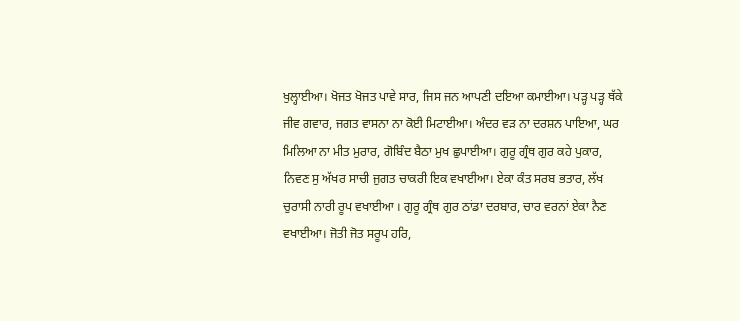ਖੁਲ੍ਹਾਈਆ। ਖੋਜਤ ਖੋਜਤ ਪਾਵੇ ਸਾਰ, ਜਿਸ ਜਨ ਆਪਣੀ ਦਇਆ ਕਮਾਈਆ। ਪੜ੍ਹ ਪੜ੍ਹ ਥੱਕੇ ਜੀਵ ਗਵਾਰ, ਜਗਤ ਵਾਸਨਾ ਨਾ ਕੋਈ ਮਿਟਾਈਆ। ਅੰਦਰ ਵੜ ਨਾ ਦਰਸ਼ਨ ਪਾਇਆ, ਘਰ ਮਿਲਿਆ ਨਾ ਮੀਤ ਮੁਰਾਰ, ਗੋਬਿੰਦ ਬੈਠਾ ਮੁਖ ਛੁਪਾਈਆ। ਗੁਰੂ ਗ੍ਰੰਥ ਗੁਰ ਕਹੇ ਪੁਕਾਰ, ਨਿਵਣ ਸੁ ਅੱਖਰ ਸਾਚੀ ਜੁਗਤ ਚਾਕਰੀ ਇਕ ਵਖਾਈਆ। ਏਕਾ ਕੰਤ ਸਰਬ ਭਤਾਰ, ਲੱਖ ਚੁਰਾਸੀ ਨਾਰੀ ਰੂਪ ਵਖਾਈਆ । ਗੁਰੂ ਗ੍ਰੰਥ ਗੁਰ ਠਾਂਡਾ ਦਰਬਾਰ, ਚਾਰ ਵਰਨਾਂ ਏਕਾ ਨੈਣ ਵਖਾਈਆ। ਜੋਤੀ ਜੋਤ ਸਰੂਪ ਹਰਿ,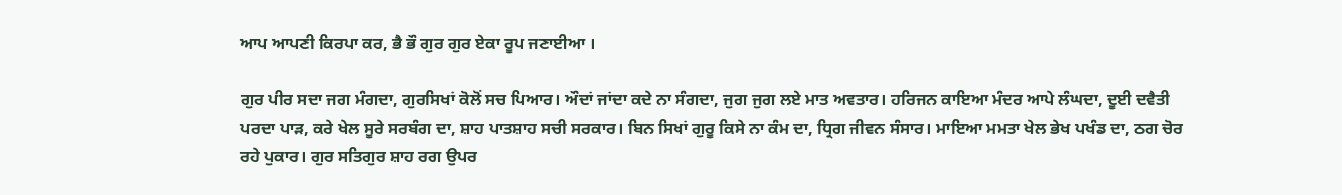ਆਪ ਆਪਣੀ ਕਿਰਪਾ ਕਰ, ਭੈ ਭੌ ਗੁਰ ਗੁਰ ਏਕਾ ਰੂਪ ਜਣਾਈਆ ।

ਗੁਰ ਪੀਰ ਸਦਾ ਜਗ ਮੰਗਦਾ, ਗੁਰਸਿਖਾਂ ਕੋਲੋਂ ਸਚ ਪਿਆਰ। ਔਦਾਂ ਜਾਂਦਾ ਕਦੇ ਨਾ ਸੰਗਦਾ, ਜੁਗ ਜੁਗ ਲਏ ਮਾਤ ਅਵਤਾਰ। ਹਰਿਜਨ ਕਾਇਆ ਮੰਦਰ ਆਪੇ ਲੰਘਦਾ, ਦੂਈ ਦਵੈਤੀ ਪਰਦਾ ਪਾੜ, ਕਰੇ ਖੇਲ ਸੂਰੇ ਸਰਬੰਗ ਦਾ, ਸ਼ਾਹ ਪਾਤਸ਼ਾਹ ਸਚੀ ਸਰਕਾਰ। ਬਿਨ ਸਿਖਾਂ ਗੁਰੂ ਕਿਸੇ ਨਾ ਕੰਮ ਦਾ, ਧ੍ਰਿਗ ਜੀਵਨ ਸੰਸਾਰ। ਮਾਇਆ ਮਮਤਾ ਖੇਲ ਭੇਖ ਪਖੰਡ ਦਾ, ਠਗ ਚੋਰ ਰਹੇ ਪੁਕਾਰ। ਗੁਰ ਸਤਿਗੁਰ ਸ਼ਾਹ ਰਗ ਉਪਰ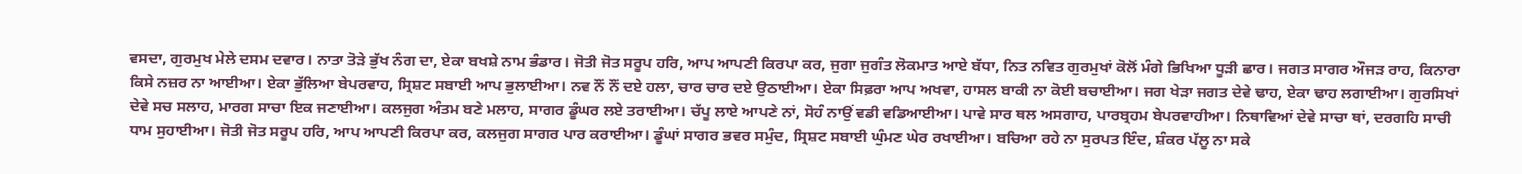ਵਸਦਾ, ਗੁਰਮੁਖ ਮੇਲੇ ਦਸਮ ਦਵਾਰ। ਨਾਤਾ ਤੋੜੇ ਭੁੱਖ ਨੰਗ ਦਾ, ਏਕਾ ਬਖਸ਼ੇ ਨਾਮ ਭੰਡਾਰ। ਜੋਤੀ ਜੋਤ ਸਰੂਪ ਹਰਿ, ਆਪ ਆਪਣੀ ਕਿਰਪਾ ਕਰ, ਜੁਗਾ ਜੁਗੰਤ ਲੋਕਮਾਤ ਆਏ ਬੱਧਾ, ਨਿਤ ਨਵਿਤ ਗੁਰਮੁਖਾਂ ਕੋਲੋਂ ਮੰਗੇ ਭਿਖਿਆ ਧੂੜੀ ਛਾਰ। ਜਗਤ ਸਾਗਰ ਔਜੜ ਰਾਹ, ਕਿਨਾਰਾ ਕਿਸੇ ਨਜ਼ਰ ਨਾ ਆਈਆ। ਏਕਾ ਭੁੱਲਿਆ ਬੇਪਰਵਾਹ, ਸ੍ਰਿਸ਼ਟ ਸਬਾਈ ਆਪ ਭੁਲਾਈਆ। ਨਵ ਨੌਂ ਨੌਂ ਦਏ ਹਲਾ, ਚਾਰ ਚਾਰ ਦਏ ਉਠਾਈਆ। ਏਕਾ ਸਿਫ਼ਰਾ ਆਪ ਅਖਵਾ, ਹਾਸਲ ਬਾਕੀ ਨਾ ਕੋਈ ਬਚਾਈਆ। ਜਗ ਖੇੜਾ ਜਗਤ ਦੇਵੇ ਢਾਹ, ਏਕਾ ਢਾਹ ਲਗਾਈਆ। ਗੁਰਸਿਖਾਂ ਦੇਵੇ ਸਚ ਸਲਾਹ, ਮਾਰਗ ਸਾਚਾ ਇਕ ਜਣਾਈਆ। ਕਲਜੁਗ ਅੰਤਮ ਬਣੇ ਮਲਾਹ, ਸਾਗਰ ਡੂੰਘਰ ਲਏ ਤਰਾਈਆ। ਚੱਪੂ ਲਾਏ ਆਪਣੇ ਨਾਂ, ਸੋਹੰ ਨਾਉਂ ਵਡੀ ਵਡਿਆਈਆ। ਪਾਵੇ ਸਾਰ ਥਲ ਅਸਗਾਹ, ਪਾਰਬ੍ਰਹਮ ਬੇਪਰਵਾਹੀਆ। ਨਿਥਾਵਿਆਂ ਦੇਵੇ ਸਾਚਾ ਥਾਂ, ਦਰਗਹਿ ਸਾਚੀ ਧਾਮ ਸੁਹਾਈਆ। ਜੋਤੀ ਜੋਤ ਸਰੂਪ ਹਰਿ, ਆਪ ਆਪਣੀ ਕਿਰਪਾ ਕਰ, ਕਲਜੁਗ ਸਾਗਰ ਪਾਰ ਕਰਾਈਆ। ਡੂੰਘਾਂ ਸਾਗਰ ਭਵਰ ਸਮੁੰਦ, ਸ੍ਰਿਸ਼ਟ ਸਬਾਈ ਘੁੰਮਣ ਘੇਰ ਰਖਾਈਆ। ਬਚਿਆ ਰਹੇ ਨਾ ਸੁਰਪਤ ਇੰਦ, ਸ਼ੰਕਰ ਪੱਲੂ ਨਾ ਸਕੇ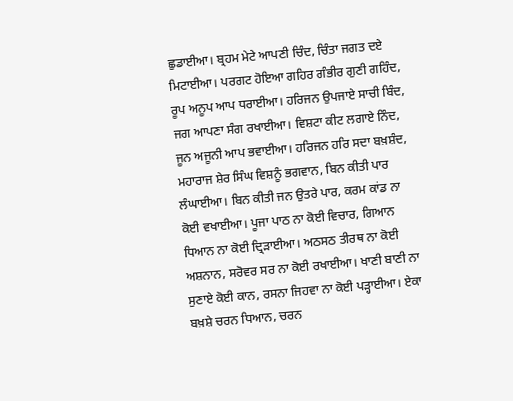ਛੁਡਾਈਆ। ਬ੍ਰਹਮ ਮੇਟੇ ਆਪਣੀ ਚਿੰਦ, ਚਿੰਤਾ ਜਗਤ ਦਏ ਮਿਟਾਈਆ। ਪਰਗਟ ਹੋਇਆ ਗਹਿਰ ਗੰਭੀਰ ਗੁਣੀ ਗਹਿੰਦ, ਰੂਪ ਅਨੂਪ ਆਪ ਧਰਾਈਆ। ਹਰਿਜਨ ਉਪਜਾਏ ਸਾਚੀ ਬਿੰਦ, ਜਗ ਆਪਣਾ ਸੰਗ ਰਖਾਈਆ। ਵਿਸ਼ਟਾ ਕੀਟ ਲਗਾਏ ਨਿੰਦ, ਜੂਨ ਅਜੂਨੀ ਆਪ ਭਵਾਈਆ। ਹਰਿਜਨ ਹਰਿ ਸਦਾ ਬਖ਼ਸ਼ੰਦ, ਮਹਾਰਾਜ ਸ਼ੇਰ ਸਿੰਘ ਵਿਸ਼ਨੂੰ ਭਗਵਾਨ, ਬਿਨ ਕੀਤੀ ਪਾਰ ਲੰਘਾਈਆ। ਬਿਨ ਕੀਤੀ ਜਨ ਉਤਰੇ ਪਾਰ, ਕਰਮ ਕਾਂਡ ਨਾ ਕੋਈ ਵਖਾਈਆ। ਪੂਜਾ ਪਾਠ ਨਾ ਕੋਈ ਵਿਚਾਰ, ਗਿਆਨ ਧਿਆਨ ਨਾ ਕੋਈ ਦ੍ਰਿੜਾਈਆ। ਅਠਸਠ ਤੀਰਥ ਨਾ ਕੋਈ ਅਸ਼ਨਾਨ, ਸਰੋਵਰ ਸਰ ਨਾ ਕੋਈ ਰਖਾਈਆ। ਖਾਣੀ ਬਾਣੀ ਨਾ ਸੁਣਾਏ ਕੋਈ ਕਾਨ, ਰਸਨਾ ਜਿਹਵਾ ਨਾ ਕੋਈ ਪੜ੍ਹਾਈਆ। ਏਕਾ ਬਖ਼ਸ਼ੇ ਚਰਨ ਧਿਆਨ, ਚਰਨ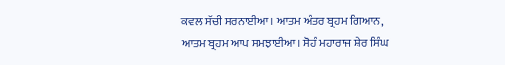ਕਵਲ ਸੱਚੀ ਸਰਨਾਈਆ। ਆਤਮ ਅੰਤਰ ਬ੍ਰਹਮ ਗਿਆਨ, ਆਤਮ ਬ੍ਰਹਮ ਆਪ ਸਮਝਾਈਆ। ਸੋਹੰ ਮਹਾਰਾਜ ਸ਼ੇਰ ਸਿੰਘ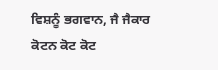ਵਿਸ਼ਨੂੰ ਭਗਵਾਨ, ਜੈ ਜੈਕਾਰ ਕੋਟਨ ਕੋਟ ਕੋਟ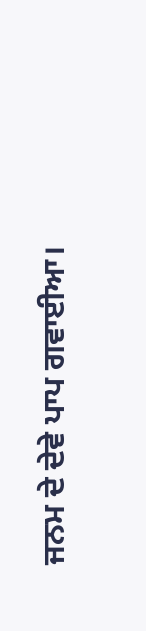ਜਨਮ ਦੇ ਦੇਵੇ ਪਾਪ ਗਵਾਈਆ।